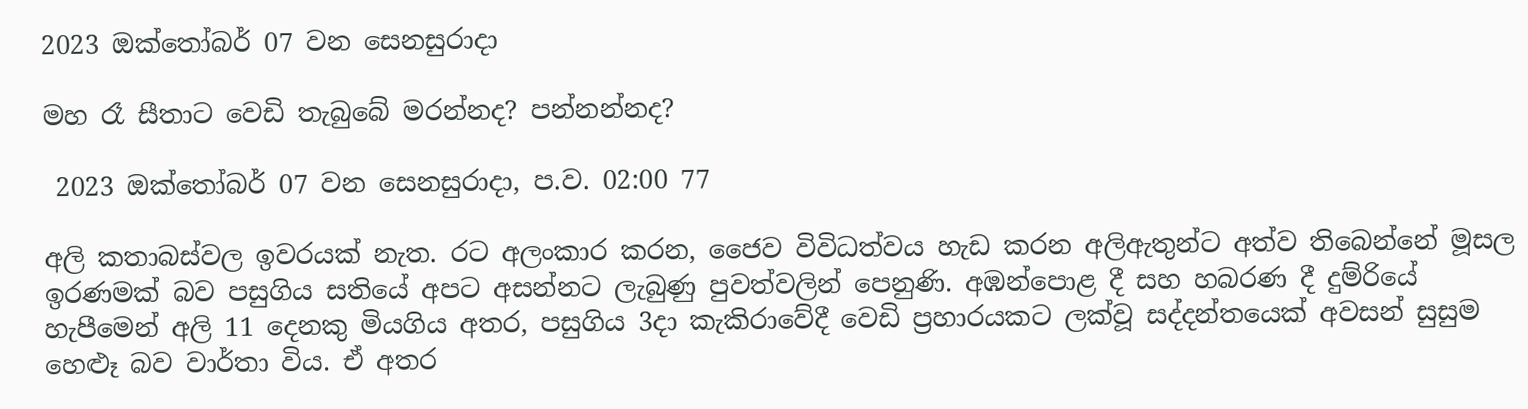2023 ඔක්තෝබර් 07 වන සෙනසුරාදා

මහ රෑ සීතාට වෙඩි තැබුබේ මරන්නද? පන්නන්නද?

 2023 ඔක්තෝබර් 07 වන සෙනසුරාදා, ප.ව. 02:00 77

අලි කතාබස්වල ඉවරයක් නැත. රට අලංකාර කරන, ජෛව විවිධත්වය හැඩ කරන අලිඇතුන්ට අත්ව තිබෙන්නේ මූසල ඉරණමක් බව පසුගිය සතියේ අපට අසන්නට ලැබුණු පුවත්වලින් පෙනුණි. අඹන්පොළ දී සහ හබරණ දී දුම්රියේ හැපීමෙන් අලි 11 දෙනකු මියගිය අතර, පසුගිය 3දා කැකිරාවේදී වෙඩි ප්‍රහාරයකට ලක්වූ සද්දන්තයෙක් අවසන් සුසුම හෙළූ බව වාර්තා විය. ඒ අතර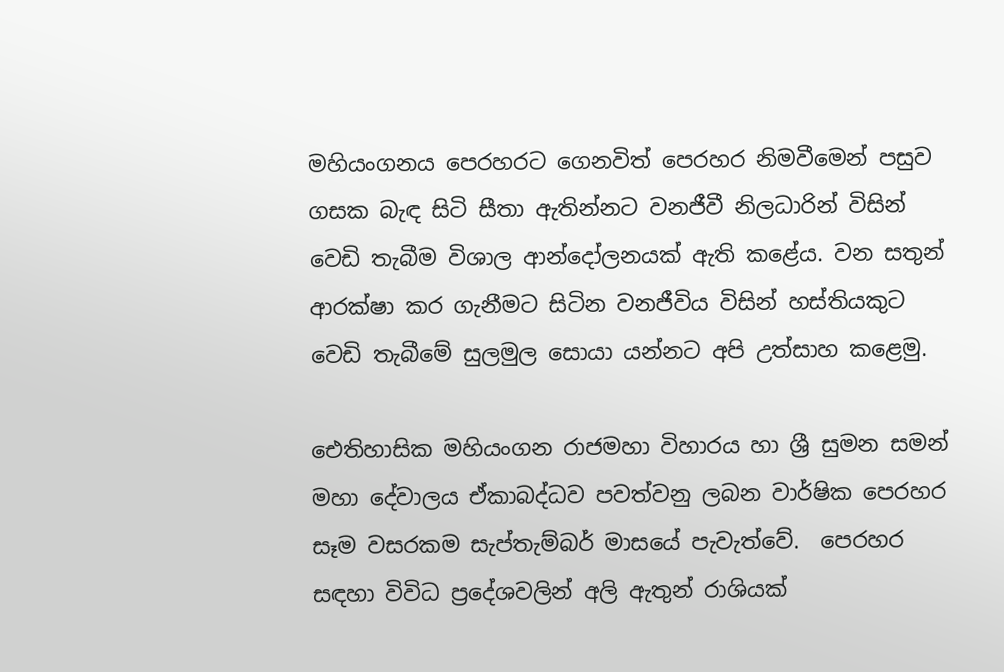මහියංගනය පෙරහරට ගෙනවිත් පෙරහර නිමවීමෙන් පසුව ගසක බැඳ සිටි සීතා ඇතින්නට වනජීවී නිලධාරින් විසින් වෙඩි තැබීම විශාල ආන්දෝලනයක් ඇති කළේය. වන සතුන් ආරක්ෂා කර ගැනීමට සිටින වනජීවිය විසින් හස්තියකුට වෙඩි තැබීමේ සුලමුල සොයා යන්නට අපි උත්සාහ කළෙමු.

ඓතිහාසික මහියංගන රාජමහා විහාරය හා ශ්‍රී සුමන සමන් මහා දේවාලය ඒකාබද්ධව පවත්වනු ලබන වාර්ෂික පෙරහර සෑම වසරකම සැප්තැම්බර් මාසයේ පැවැත්වේ.  පෙරහර සඳහා විවිධ ප්‍රදේශවලින් අලි ඇතුන් රාශියක්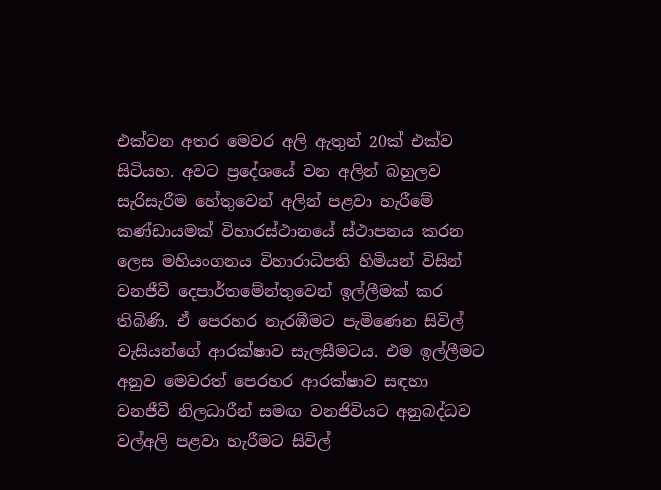එක්වන අතර මෙවර අලි ඇතුන් 20ක් එක්ව සිටියහ. අවට ප්‍රදේශයේ වන අලින් බහුලව සැරිසැරීම හේතුවෙන් අලින් පළවා හැරීමේ කණ්ඩායමක් විහාරස්ථානයේ ස්ථාපනය කරන ලෙස මහියංගනය විහාරාධිපති හිමියන් විසින් වනජීවී දෙපාර්තමේන්තුවෙන් ඉල්ලීමක් කර තිබිණි. ඒ පෙරහර නැරඹීමට පැමිණෙන සිවිල් වැසියන්ගේ ආරක්ෂාව සැලසීමටය. එම ඉල්ලීමට අනුව මෙවරත් පෙරහර ආරක්ෂාව සඳහා වනජීවී නිලධාරීන් සමඟ වනජිවියට අනුබද්ධව වල්අලි පළවා හැරීමට සිවිල්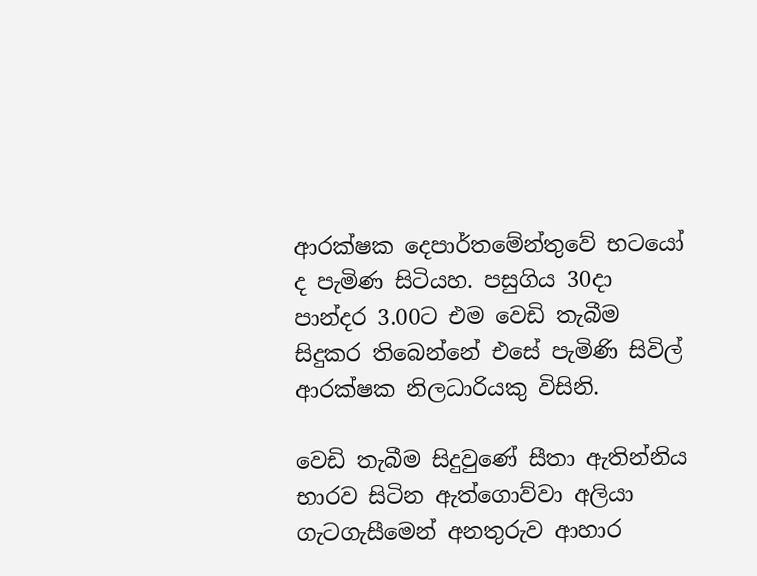ආරක්ෂක දෙපාර්තමේන්තුවේ භටයෝ ද පැමිණ සිටියහ. පසුගිය 30දා පාන්දර 3.00ට එම වෙඩි තැබීම සිදුකර තිබෙන්නේ එසේ පැමිණි සිවිල් ආරක්ෂක නිලධාරියකු විසිනි.

වෙඩි තැබීම සිදුවුණේ සීතා ඇතින්නිය භාරව සිටින ඇත්ගොව්වා අලියා ගැටගැසීමෙන් අනතුරුව ආහාර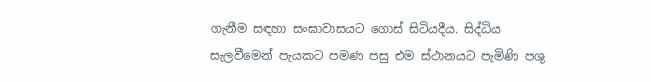ගැනීම සඳහා සංඝාවාසයට ගොස් සිටියදීය. සිද්ධිය සැලවීමෙන් පැයකට පමණ පසු එම ස්ථානයට පැමිණි පශු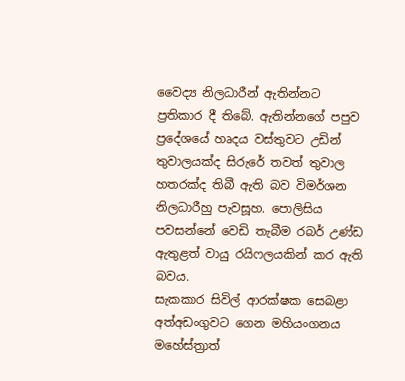වෛද්‍ය නිලධාරීන් ඇතින්නට ප්‍රතිකාර දී තිබේ. ඇතින්නගේ පපුව ප්‍රදේශයේ හෘදය වස්තුවට උඩින් තුවාලයක්ද සිරුරේ තවත් තුවාල හතරක්ද තිබී ඇති බව විමර්ශන නිලධාරීහු පැවසූහ. පොලිසිය පවසන්නේ වෙඩි තැබීම රබර් උණ්ඩ ඇතුළත් වායු රයිෆලයකින් කර ඇති බවය.
සැකකාර සිවිල් ආරක්ෂක සෙබළා අත්අඩංගුවට ගෙන මහියංගනය මහේස්ත්‍රාත්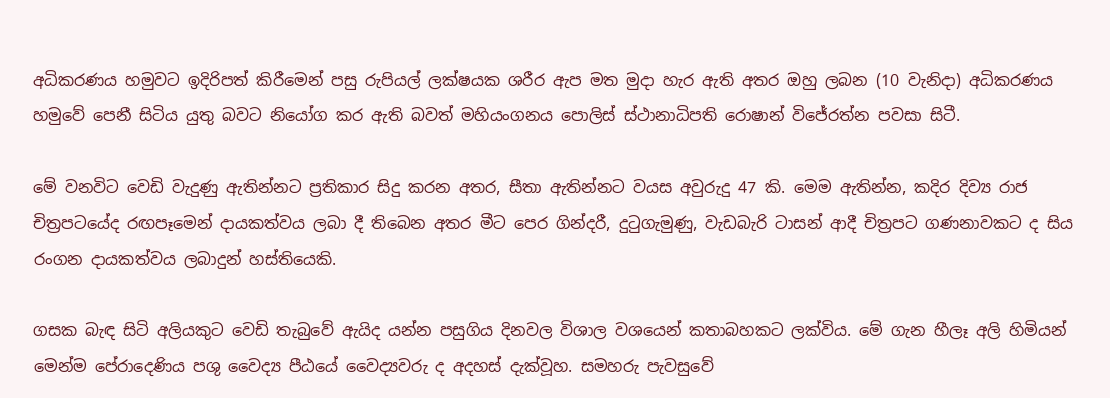අධිකරණය හමුවට ඉදිරිපත් කිරීමෙන් පසු රුපියල් ලක්ෂයක ශරීර ඇප මත මුදා හැර ඇති අතර ඔහු ලබන (10 වැනිදා) අධිකරණය හමුවේ පෙනී සිටිය යුතු බවට නියෝග කර ඇති බවත් මහියංගනය පොලිස් ස්ථානාධිපති රොෂාන් විජේරත්න පවසා සිටී.

මේ වනවිට ‍වෙඩි වැදුණු ඇතින්නට ප්‍රතිකාර සිදු කරන අතර, සීතා ඇතින්නට වයස අවුරුදු 47 කි. මෙම ඇතින්න, කදිර දිව්‍ය රාජ චිත්‍රපටයේද රඟපෑමෙන් දායකත්වය ලබා දී තිබෙන අතර මීට පෙර ගින්දරී, දුටුගැමුණු, වැඩබැරි ටාසන් ආදී චිත්‍රපට ගණනාවකට ද සිය රංගන දායකත්වය ලබාදුන් හස්තියෙකි.

ගසක බැඳ සිටි අලියකුට වෙඩි තැබුවේ ඇයිද යන්න පසුගිය දිනවල විශාල වශයෙන් කතාබහකට ලක්විය. මේ ගැන හීලෑ අලි හිමියන් මෙන්ම පේරාදෙණිය පශු වෛද්‍ය පීඨයේ වෛද්‍යවරු ද අදහස් දැක්වූහ. සමහරු පැවසුවේ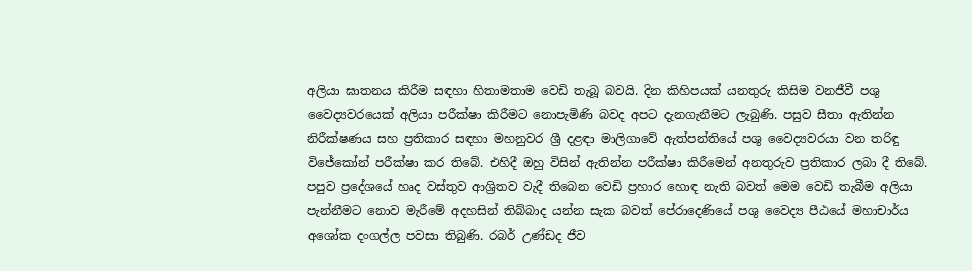අලියා ඝාතනය කිරීම සඳහා හිතාමතාම වෙඩි තැබූ බවයි. දින කිහිපයක් යනතුරු කිසිම වනජීවී පශු වෛද්‍යවරයෙක් අලියා පරීක්ෂා කිරීමට නොපැමිණි බවද අපට දැනගැනීමට ලැබුණි. පසුව සීතා ඇතින්න නිරීක්ෂණය සහ ප්‍රතිකාර සඳහා මහනුවර ශ්‍රී දළඳා මාලිගාවේ ඇත්පන්තියේ පශු වෛද්‍යවරයා වන තරිඳු විජේකෝන් පරීක්ෂා කර තිබේ. එහිදී ඔහු විසින් ඇතින්න පරීක්ෂා කිරීමෙන් අනතුරුව ප්‍රතිකාර ලබා දී තිබේ. පපුව ප්‍රදේශයේ හෘද වස්තුව ආශ්‍රිතව වැදී තිබෙන වෙඩි ප්‍රහාර හොඳ නැති බවත් මෙම වෙඩි තැබීම අලියා පැන්නීමට නොව මැරීමේ අදහසින් තිබ්බාද යන්න සැක බවත් පේරාදෙණියේ පශු වෛද්‍ය පීඨයේ මහාචාර්ය අශෝක දංගල්ල පවසා තිබුණි. රබර් උණ්ඩද ජීව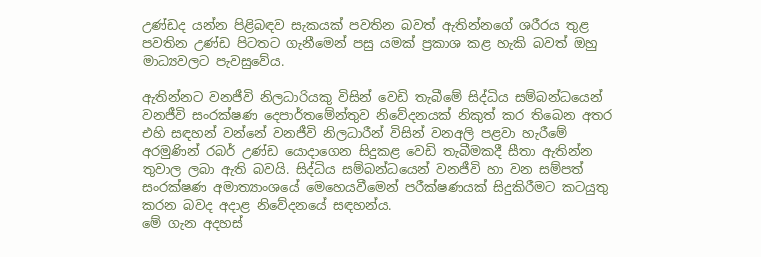උණ්ඩද යන්න පිළිබඳව සැකයක් පවතින බවත් ඇතින්නගේ ශරීරය තුළ පවතින උණ්ඩ පිටතට ගැනීමෙන් පසු යමක් ප්‍රකාශ කළ හැකි බවත් ඔහු මාධ්‍යවලට පැවසුවේය.

ඇතින්නට ‌වනජීවි නිලධාරියකු විසින් වෙඩි තැබීමේ සිද්ධිය සම්බන්ධයෙන් වනජීවි සංරක්ෂණ දෙපාර්තමේන්තුව නිවේදනයක් නිකුත් කර තිබෙන අතර එහි සඳහන් වන්නේ වනජීවි නිලධාරීන් විසින් වනඅලි පළවා හැරීමේ අරමුණින් රබර් උණ්ඩ යොදාගෙන සිදුකළ වෙඩි තැබීමකදී සීතා ඇතින්න තුවාල ලබා ඇති බවයි. සිද්ධිය සම්බන්ධයෙන් වනජීවි හා වන සම්පත් සංරක්ෂණ අමාත්‍යාංශයේ මෙහෙයවීමෙන් පරීක්ෂණයක් සිදුකිරීමට කටයුතු කරන බවද අදාළ නිවේදනයේ සඳහන්ය.
මේ ගැන අදහස්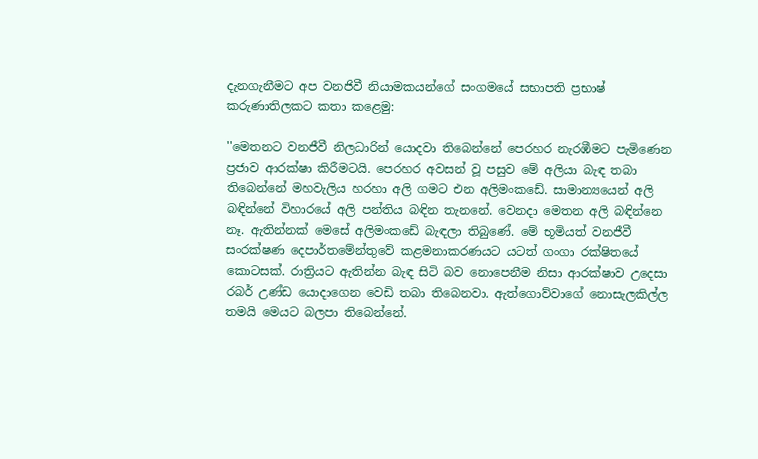දැනගැනීමට අප වනජිවී නියාමකයන්ගේ සංගමයේ සභාපති ප්‍රභාෂ් කරුණාතිලකට කතා කළෙමු:

''මෙතනට වනජීවී නිලධාරින් යොදවා තිබෙන්නේ පෙරහර නැරඹීමට පැමිණෙන ප්‍රජාව ආරක්ෂා කිරීමටයි. පෙරහර අවසන් වූ පසුව මේ අලියා බැඳ තබා තිබෙන්නේ මහවැලිය හරහා අලි ගමට එන අලිමංකඩේ. සාමාන්‍යයෙන් අලි බඳින්නේ විහාරයේ අලි පන්තිය බඳින තැනනේ. වෙනදා මෙතන අලි බඳින්නෙ නෑ. ඇතින්නක් මෙසේ අලිමංකඩේ බැඳලා තිබුණේ. මේ භූමියත් වනජීවී සංරක්ෂණ දෙපාර්තමේන්තුවේ කළමනාකරණයට යටත් ගංගා රක්ෂිතයේ කොටසක්. රාත්‍රියට ඇතින්න බැඳ සිටි බව නොපෙනීම නිසා ආරක්ෂාව උදෙසා රබර් උණ්ඩ යොදාගෙන වෙඩි තබා තිබෙනවා. ඇත්ගොව්වාගේ නොසැලකිල්ල තමයි මෙයට බලපා තිබෙන්නේ.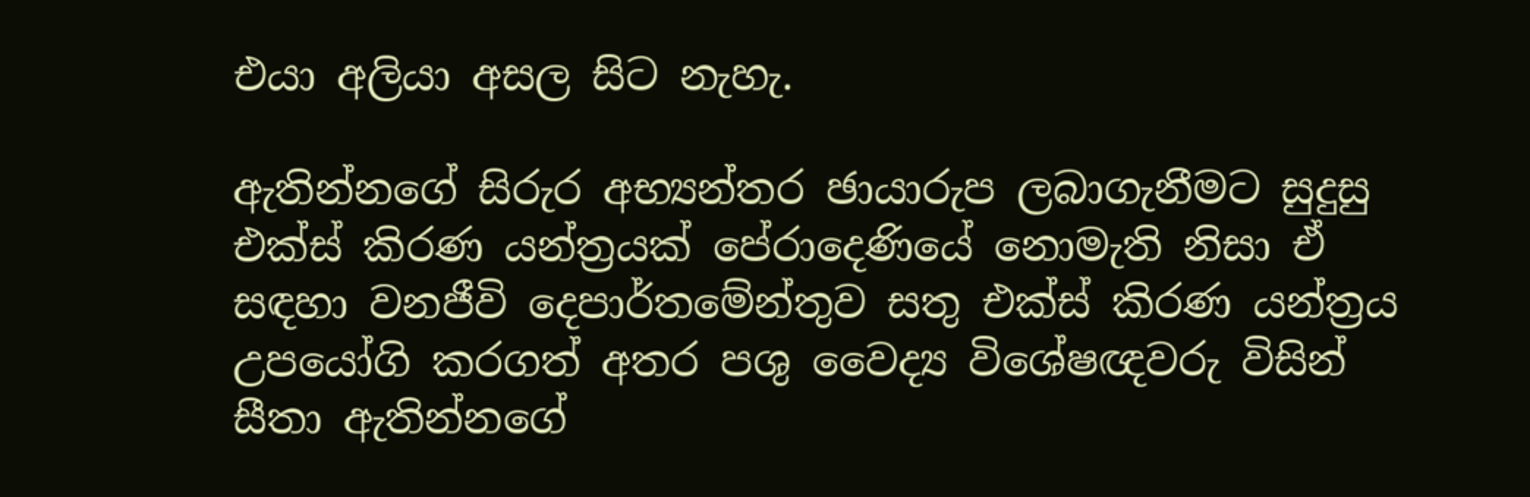එයා අලියා අසල සිට නැහැ.

ඇතින්නගේ සිරුර අභ්‍යන්තර ඡායාරුප ලබාගැනීමට සුදුසු එක්ස් කිරණ යන්ත්‍රයක් පේරාදෙණියේ නොමැති නිසා ඒ සඳහා වනජීවි දෙපාර්තමේන්තුව සතු එක්ස් කිරණ යන්ත්‍රය උපයෝගි කරගත් අතර පශු වෛද්‍ය විශේෂඥවරු විසින්‌ සීතා ඇතින්නගේ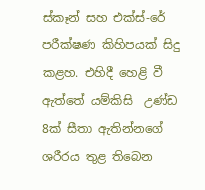ස්කෑන්‌ සහ එක්ස්‌-රේ පරීක්ෂණ කිහිපයක්‌ සිදු කළහ. එහිදී හෙළි වී ඇත්තේ යම්කිසි  උණ්ඩ 8ක්‌ සීතා ඇතින්නගේ ශරීරය තුළ තිබෙන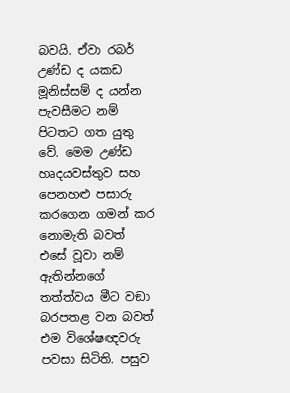බවයි. ඒවා රබර් උණ්ඩ ද යකඩ මූනිස්සම් ද යන්න පැවසීමට නම් පිටතට ගත යුතු වේ. මෙම උණ්ඩ හෘදයවස්තුව සහ පෙනහළු පසාරු කරගෙන ගමන්‌ කර නොමැති බවත් එසේ වූවා නම්‌ ඇතින්නගේ තත්ත්වය මීට වඞා බරපතළ වන බවත් එම විශේෂඥවරු පවසා සිටිති. පසුව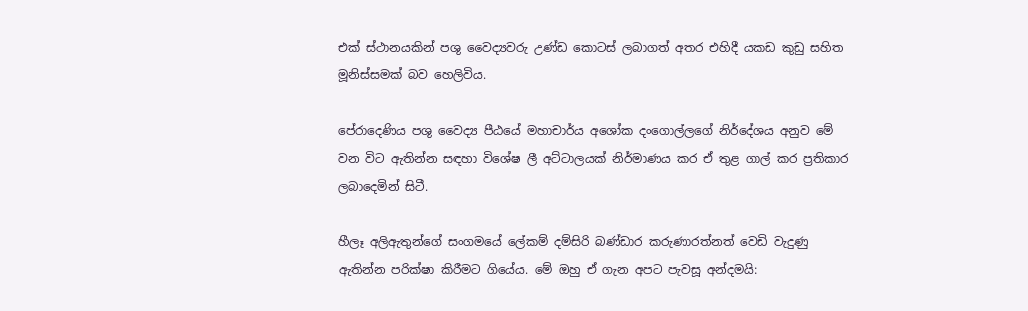එක් ස්ථානයකින් පශු වෛද්‍යවරු උණ්ඩ කොටස් ලබාගත් අතර එහිදී යකඩ කුඩු සහිත මූනිස්සමක් බව හෙලිවිය.

පේරාදෙණිය පශු වෛද්‍ය පීඨයේ මහාචාර්ය අශෝක දංගොල්ලගේ නිර්දේශය අනුව මේ වන විට ඇතින්න සඳහා විශේෂ ලී අට්ටාලයක් නිර්මාණය කර ඒ තුළ ගාල් කර ප්‍රතිකාර ලබාදෙමින් සිටී.

හීලෑ අලිඇතුන්ගේ සංගමයේ ලේකම් දම්සිරි බණ්ඩාර කරුණාරත්නත් වෙඩි වැදුණු ඇතින්න පරික්ෂා කිරීමට ගියේය. මේ ඔහු ඒ ගැන අපට පැවසූ අන්දමයි: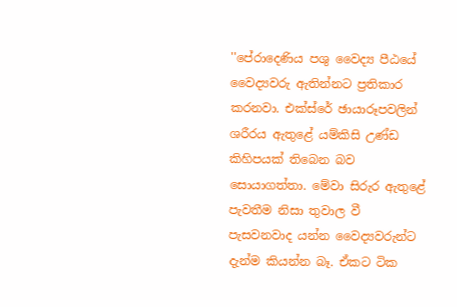''පේරාදෙණිය පශු වෛද්‍ය පීඨයේ වෛද්‍යවරු ඇතින්නට ප්‍රතිකාර කරනවා. එක්ස්රේ ඡායාරූපවලින් ශරීරය ඇතුළේ යම්කිසි උණ්ඩ කිහිපයක් තිබෙන බව සොයාගත්තා. මේවා සිරුර ඇතුළේ පැවතීම නිසා තුවාල වී පැසවනවාද යන්න වෛද්‍යවරුන්ට දැන්ම කියන්න බෑ. ඒකට ටික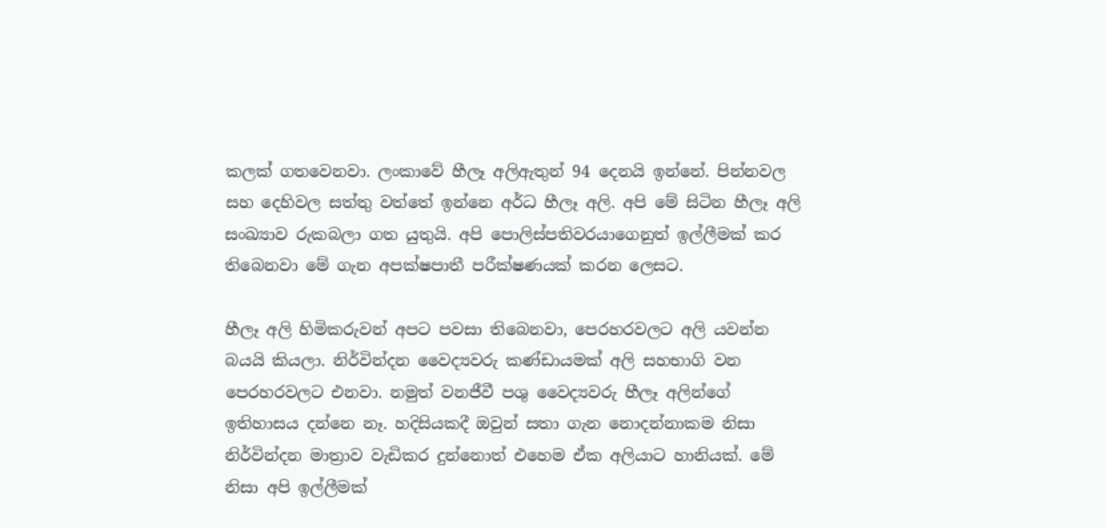කලක් ගතවෙනවා. ලංකාවේ හීලෑ අලිඇතුන් 94 දෙනයි ඉන්නේ. පින්නවල සහ දෙහිවල සත්තු වත්තේ ඉන්නෙ අර්ධ හීලෑ අලි. අපි මේ සිටින හීලෑ අලි සංඛ්‍යාව රුකබලා ගත යුතුයි. අපි පොලිස්පතිවරයාගෙනුත් ඉල්ලීමක් කර තිබෙනවා මේ ගැන අපක්ෂපාතී පරීක්ෂණයක් කරන ලෙසට.

හීලෑ අලි හිමිකරුවන් අපට පවසා තිබෙනවා, පෙරහරවලට අලි යවන්න බයයි කියලා. නිර්වින්දන වෛද්‍යවරු කණ්ඩායමක් අලි සහභාගි වන පෙරහරවලට එනවා. නමුත් වනජීවී පශු වෛද්‍යවරු හීලෑ අලින්ගේ ඉතිහාසය දන්නෙ නෑ. හදිසියකදී ඔවුන් සතා ගැන නොදන්නාකම නිසා නිර්වින්දන මාත්‍රාව වැඩිකර දුන්නොත් එහෙම ඒක අලියාට හානියක්. මේ නිසා අපි ඉල්ලීමක්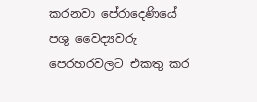කරනවා පේරාදෙණියේ පශු වෛද්‍යවරු පෙරහරවලට එකතු කර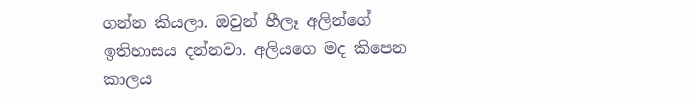ගන්න කියලා. ඔවුන් හීලෑ අලින්ගේ ඉතිහාසය දන්නවා. අලියගෙ මද කිපෙන කාලය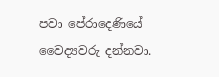පවා පේරාදෙණියේ වෛද්‍යවරු දන්නවා.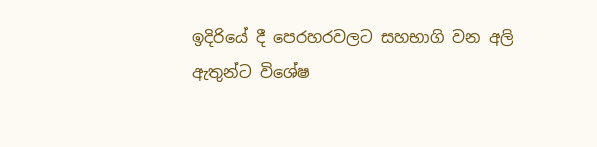ඉදිරියේ දී පෙරහරවලට සහභාගි වන අලි ඇතුන්ට විශේෂ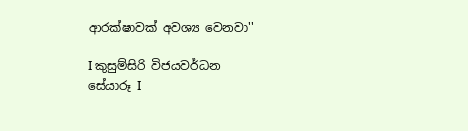ආරක්ෂාවක් අවශ්‍ය වෙනවා''

I කුසුම්සිරි විජයවර්ධන
සේයාරූ I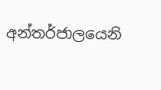අන්තර්ජාලයෙනි